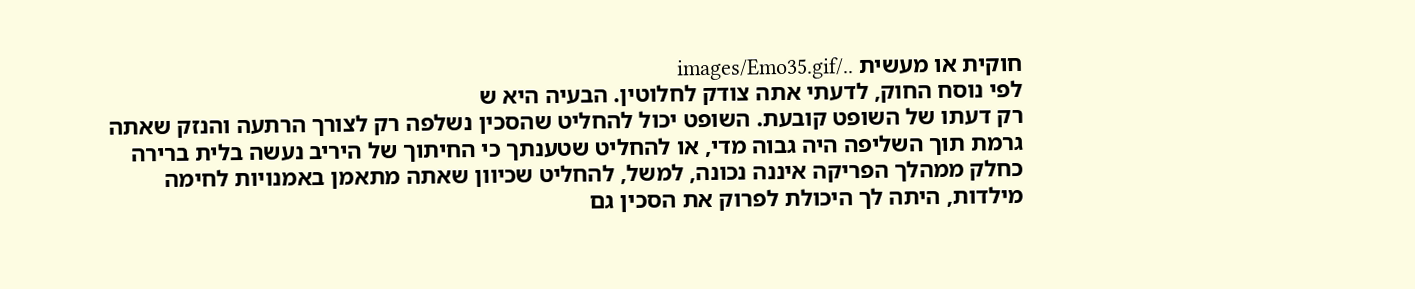חוקית או מעשית ../images/Emo35.gif
לפי נוסח החוק, לדעתי אתה צודק לחלוטין. הבעיה היא ש
רק דעתו של השופט קובעת. השופט יכול להחליט שהסכין נשלפה רק לצורך הרתעה והנזק שאתה גרמת תוך השליפה היה גבוה מדי, או להחליט שטענתך כי החיתוך של היריב נעשה בלית ברירה כחלק ממהלך הפריקה איננה נכונה, למשל, להחליט שכיוון שאתה מתאמן באמנויות לחימה מילדות, היתה לך היכולת לפרוק את הסכין גם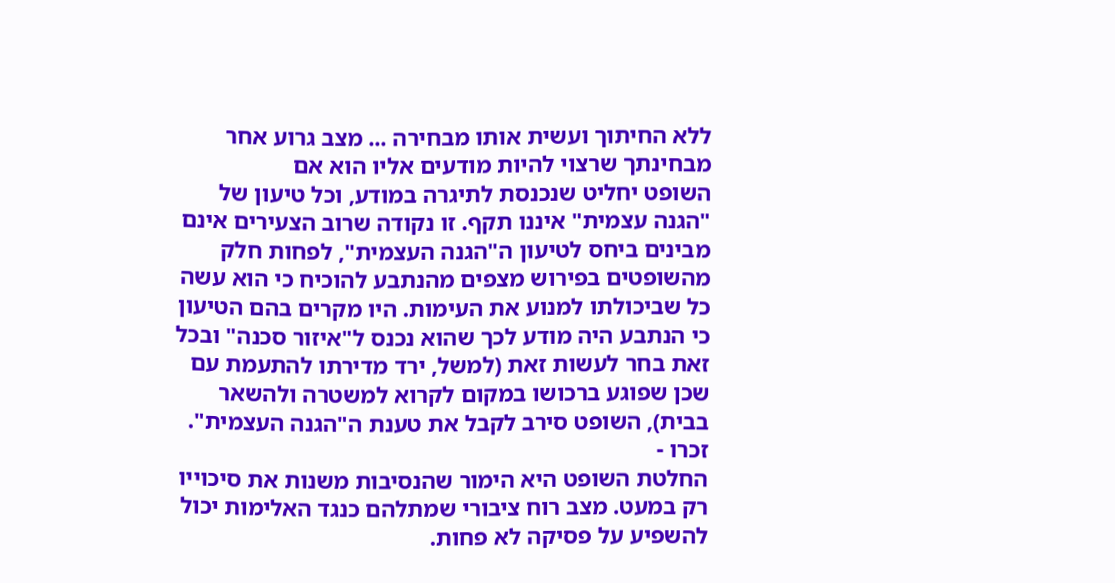ללא החיתוך ועשית אותו מבחירה ... מצב גרוע אחר מבחינתך שרצוי להיות מודעים אליו הוא אם
השופט יחליט שנכנסת לתיגרה במודע, וכל טיעון של "הגנה עצמית" איננו תקף. זו נקודה שרוב הצעירים אינם מבינים ביחס לטיעון ה"הגנה העצמית", לפחות חלק מהשופטים בפירוש מצפים מהנתבע להוכיח כי הוא עשה כל שביכולתו למנוע את העימות. היו מקרים בהם הטיעון כי הנתבע היה מודע לכך שהוא נכנס ל"איזור סכנה" ובכל זאת בחר לעשות זאת (למשל, ירד מדירתו להתעמת עם שכן שפוגע ברכושו במקום לקרוא למשטרה ולהשאר בבית), השופט סירב לקבל את טענת ה"הגנה העצמית". זכרו -
החלטת השופט היא הימור שהנסיבות משנות את סיכוייו רק במעט. מצב רוח ציבורי שמתלהם כנגד האלימות יכול להשפיע על פסיקה לא פחות.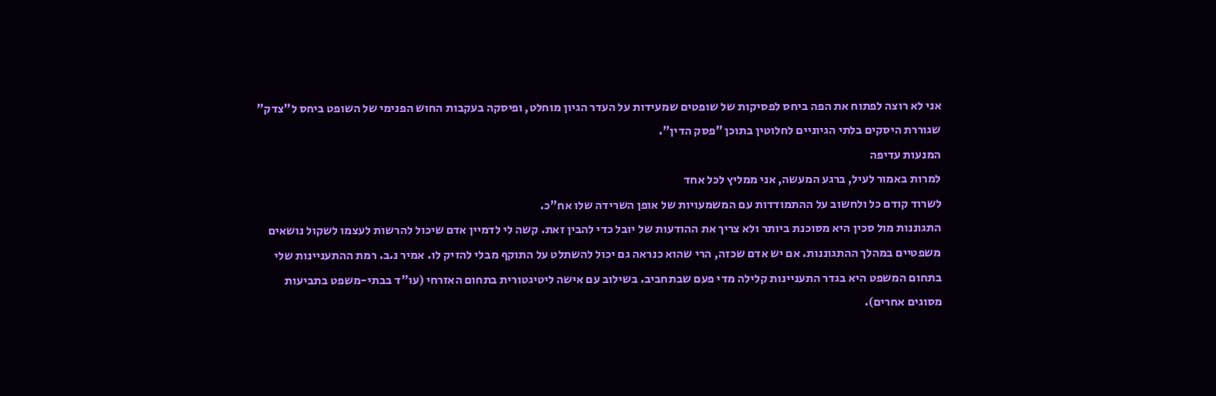אני לא רוצה לפתוח את הפה ביחס לפסיקות של שופטים שמעידות על העדר הגיון מוחלט, ופיסקה בעקבות החוש הפנימי של השופט ביחס ל"צדק" שגוררת היסקים בלתי הגיוניים לחלוטין בתוכן "פסק הדין".
המנעות עדיפה
למרות באמור לעיל, ברגע המעשה, אני ממליץ לכל אחד
לשרוד קודם כל ולחשוב על ההתמודדות עם המשמעויות של אופן השרידה שלו אח"כ.
התגוננות מול סכין היא מסוכנת ביותר ולא צריך את ההודעות של יובל כדי להבין זאת. קשה לי לדמיין אדם שיכול להרשות לעצמו לשקול נושאים משפטיים במהלך ההתגוננות. אם יש אדם שכזה, הרי שהוא כנראה גם יכול להשתלט על התוקף מבלי להזיק לו. אמיר נ.ב. רמת ההתעניינות שלי בתחום המשפט היא בגדר התעניינות קלילה מדי פעם שבתחביב. בשילוב עם אישה ליטיגטורית בתחום האזרחי (עו"ד בבתי-משפט בתביעות מסוגים אחרים).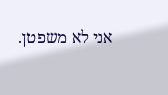אני לא משפטן.